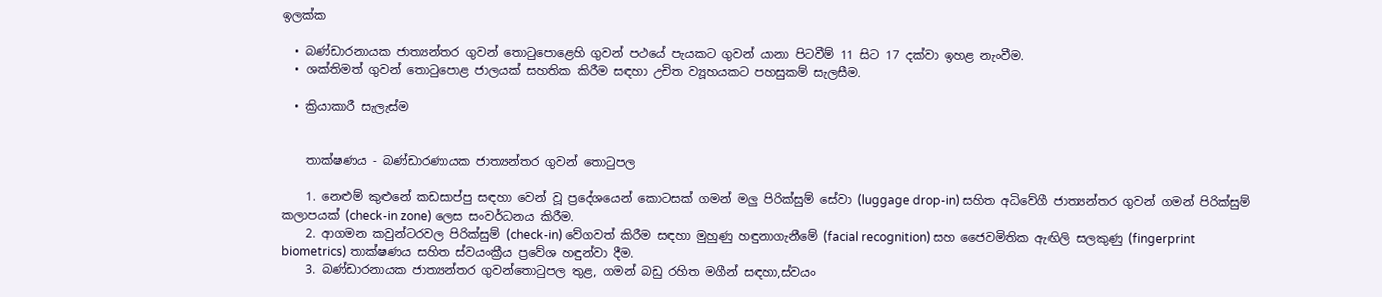ඉලක්ක

  • බණ්ඩාරනායක ජාත්‍යන්තර ගුවන් තොටුපොළෙහි ගුවන් පථයේ පැයකට ගුවන් යානා පිටවීම් 11 සිට 17 දක්වා ඉහළ නැංවීම.
  • ශක්තිමත් ගුවන් තොටුපොළ ජාලයක් සහතික කිරීම සඳහා උචිත ව්‍යූහයකට පහසුකම් සැලසීම.

  • ක්‍රියාකාරී සැලැස්ම


    තාක්ෂණය - බණ්ඩාරණායක ජාත්‍යන්තර ගුවන් තොටුපල

    1. නෙළුම් කුළුනේ කඩසාප්පු සඳහා වෙන් වූ ප්‍රදේශයෙන් කොටසක් ගමන් මලු පිරික්සුම් සේවා (luggage drop-in) සහිත අධිවේගී ජාත්‍යන්තර ගුවන් ගමන් පිරික්සුම් කලාපයක් (check-in zone) ලෙස සංවර්ධනය කිරීම.
    2. ආගමන කවුන්ටරවල පිරික්සුම් (check-in) වේගවත් කිරීම සඳහා මුහුණු හඳුනාගැනීමේ (facial recognition) සහ ජෛවමිතික ඇඟිලි සලකුණු (fingerprint biometrics) තාක්ෂණය සහිත ස්වයංක්‍රීය ප්‍රවේශ හඳුන්වා දීම.
    3. බණ්ඩාරනායක ජාත්‍යන්තර ගුවන්තොටුපල තුළ, ගමන් බඩු රහිත මගීන් සඳහා,ස්වයං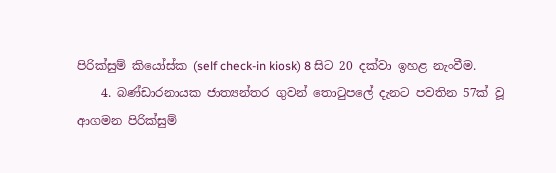පිරික්සුම් කියෝස්ක (self check-in kiosk) 8 සිට 20 දක්වා ඉහළ නැංවීම.
    4. බණ්ඩාරනායක ජාත්‍යන්තර ගුවන් තොටුපලේ දැනට පවතින 57ක් වූ ආගමන පිරික්සුම්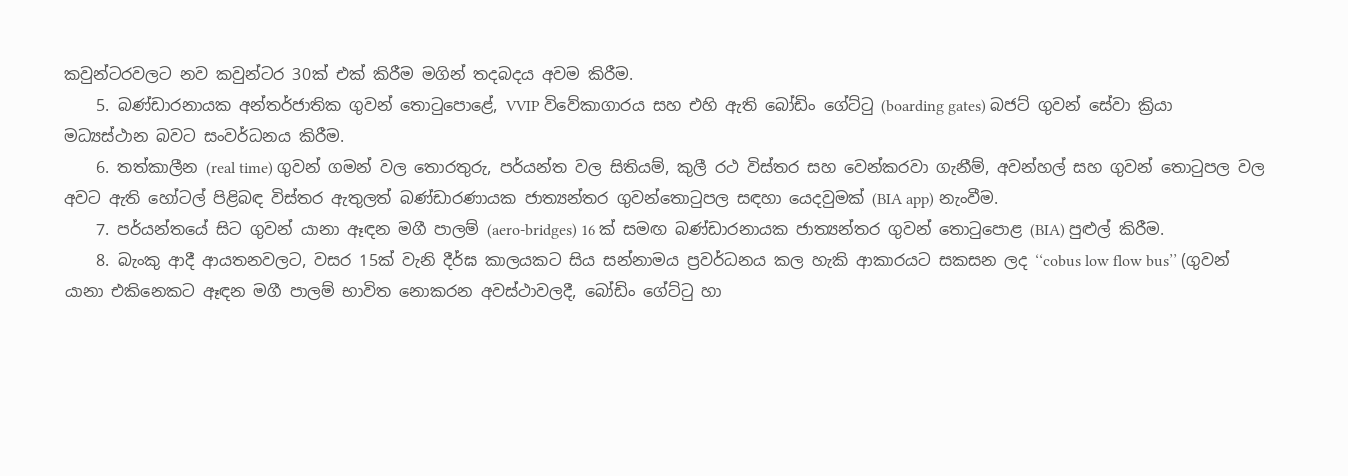කවුන්ටරවලට නව කවුන්ටර 30ක් එක් කිරීම මගින් තදබදය අවම කිරීම.
    5. බණ්ඩාරනායක අන්තර්ජාතික ගුවන් තොටුපොළේ, VVIP විවේකාගාරය සහ එහි ඇති බෝඩිං ගේට්ටු (boarding gates) බජට් ගුවන් සේවා ක්‍රියා මධ්‍යස්ථාන බවට සංවර්ධනය කිරීම.
    6. තත්කාලීන (real time) ගුවන් ගමන් වල තොරතුරු, පර්යන්ත වල සිතියම්, කුලී රථ විස්තර සහ වෙන්කරවා ගැනීම්, අවන්හල් සහ ගුවන් තොටුපල වල අවට ඇති හෝටල් පිළිබඳ විස්තර ඇතුලත් බණ්ඩාරණායක ජාත්‍යන්තර ගුවන්තොටුපල සඳහා යෙදවුමක් (BIA app) නැංවීම.
    7. පර්යන්තයේ සිට ගුවන් යානා ඈඳන මගී පාලම් (aero-bridges) 16 ක් සමඟ බණ්ඩාරනායක ජාත්‍යන්තර ගුවන් තොටුපොළ (BIA) පුළුල් කිරීම.
    8. බැංකු ආදී ආයතනවලට, වසර 15ක් වැනි දීර්ඝ කාලයකට සිය සන්නාමය ප්‍රවර්ධනය කල හැකි ආකාරයට සකසන ලද ‘‘cobus low flow bus’’ (ගුවන් යානා එකිනෙකට ඈඳන මගී පාලම් භාවිත නොකරන අවස්ථාවලදී, බෝඩිං ගේට්ටු හා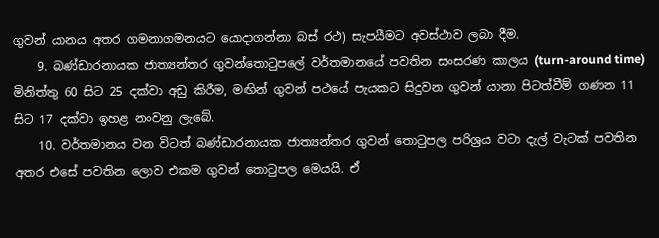ගුවන් යානය අතර ගමනාගමනයට යොදාගන්නා බස් රථ) සැපයීමට අවස්ථාව ලබා දීම.
    9. බණ්ඩාරනායක ජාත්‍යන්තර ගුවන්තොටුපලේ වර්තමානයේ පවතින සංසරණ කාලය (turn-around time) මිනිත්තු 60 සිට 25 දක්වා අඩු කිරීම, මඟින් ගුවන් පථයේ පැයකට සිදුවන ගුවන් යානා පිටත්වීම් ගණන 11 සිට 17 දක්වා ඉහළ නංවනු ලැබේ.
    10. වර්තමානය වන විටත් බණ්ඩාරනායක ජාත්‍යන්තර ගුවන් තොටුපල පරිශ්‍රය වටා දැල් වැටක් පවතින අතර එසේ පවතින ලොව එකම ගුවන් තොටුපල මෙයයි. ඒ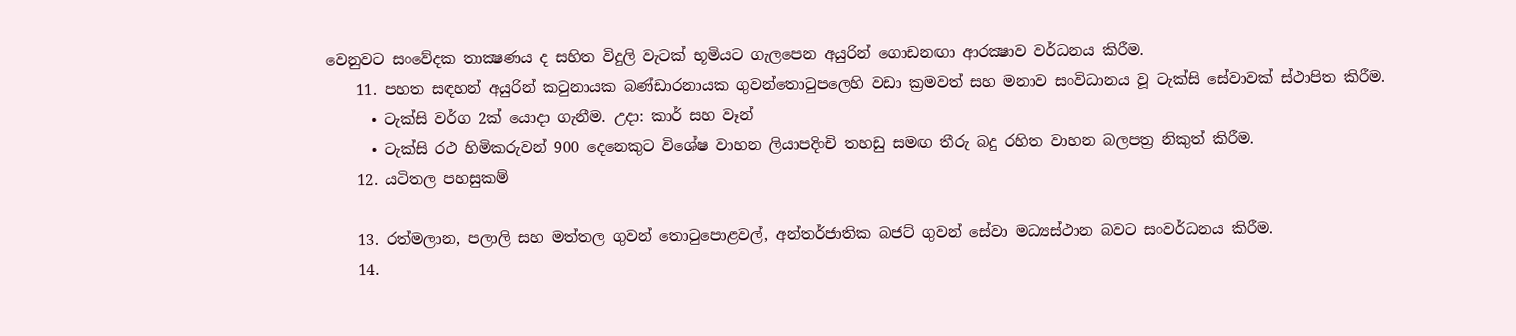වෙනුවට සංවේදක තාක්‍ෂණය ද සහිත විදුලි වැටක් භූමියට ගැලපෙන අයුරින් ගොඩනඟා ආරක්‍ෂාව වර්ධනය කිරීම.
    11. පහත සඳහන් අයුරින් කටුනායක බණ්ඩාරනායක ගුවන්තොටුපලෙහි වඩා ක්‍රමවත් සහ මනාව සංවිධානය වූ ටැක්සි සේවාවක් ස්ථාපිත කිරීම.
      • ටැක්සි වර්ග 2ක් යොදා ගැනීම. උදා: කාර් සහ වෑන්
      • ටැක්සි රථ හිමිකරුවන් 900 දෙනෙකුට විශේෂ වාහන ලියාපදිංචි තහඩු සමඟ තීරු බදු රහිත වාහන බලපත්‍ර නිකුත් කිරීම.
    12. යටිතල පහසුකම්

    13. රත්මලාන, පලාලි සහ මත්තල ගුවන් තොටුපොළවල්, අන්තර්ජාතික බජට් ගුවන් සේවා මධ්‍යස්ථාන බවට සංවර්ධනය කිරීම.
    14.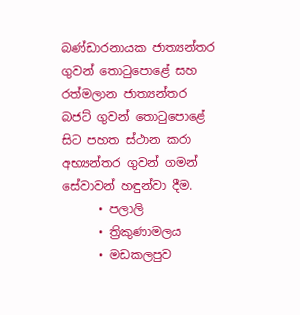බණ්ඩාරනායක ජාත්‍යන්තර ගුවන් තොටුපොළේ සහ රත්මලාන ජාත්‍යන්තර බජට් ගුවන් තොටුපොළේ සිට පහත ස්ථාන කරා අභ්‍යන්තර ගුවන් ගමන් සේවාවන් හඳුන්වා දීම.
      • පලාලි
      • ත්‍රිකුණාමලය
      • මඩකලපුව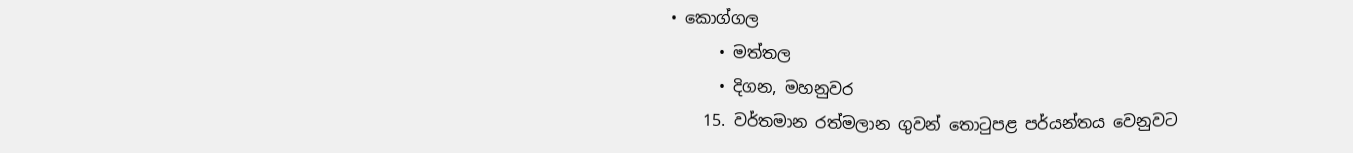• කොග්ගල
      • මත්තල
      • දිගන, මහනුවර
    15. වර්තමාන රත්මලාන ගුවන් තොටුපළ පර්යන්තය වෙනුවට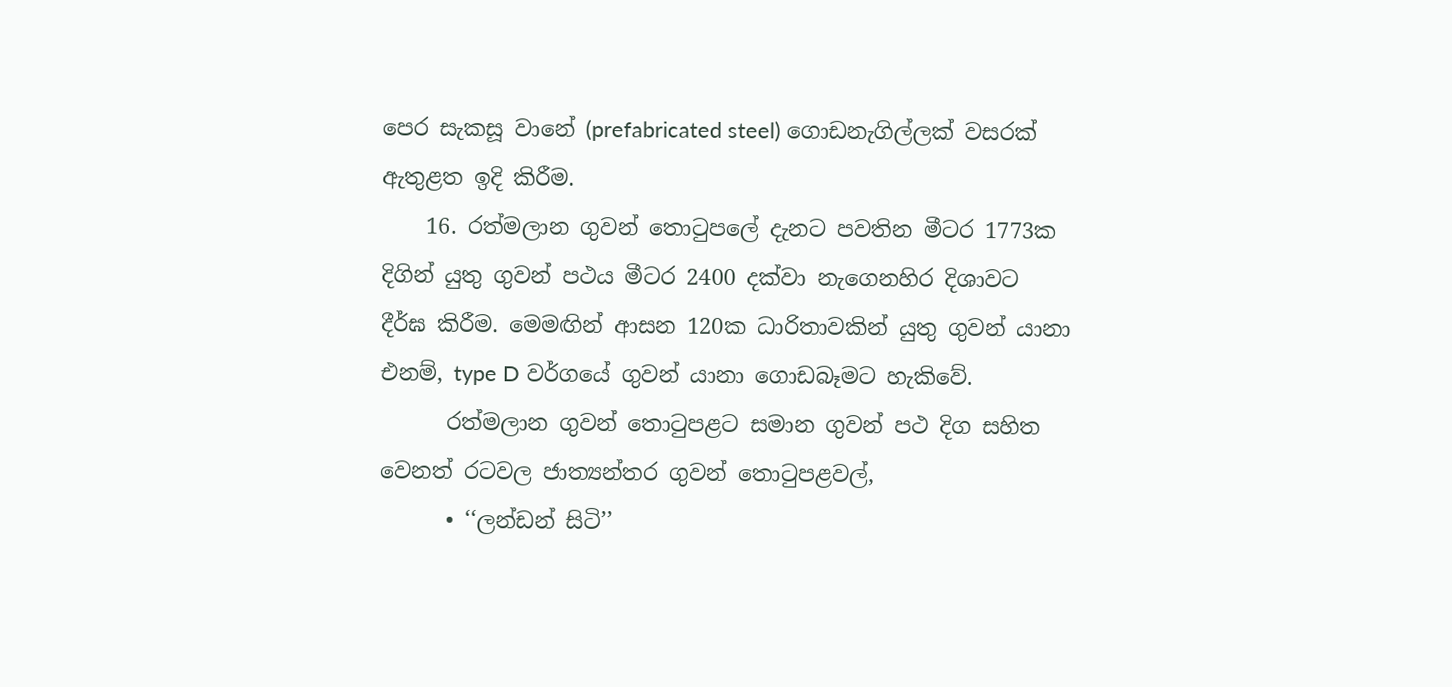පෙර සැකසූ වානේ (prefabricated steel) ගොඩනැගිල්ලක් වසරක් ඇතුළත ඉදි කිරීම.
    16. රත්මලාන ගුවන් තොටුපලේ දැනට පවතින මීටර 1773ක දිගින් යුතු ගුවන් පථය මීටර 2400 දක්වා නැගෙනහිර දිශාවට දීර්ඝ කිරීම. මෙමඟින් ආසන 120ක ධාරිතාවකින් යුතු ගුවන් යානා එනම්, type D වර්ගයේ ගුවන් යානා ගොඩබෑමට හැකිවේ.
      රත්මලාන ගුවන් තොටුපළට සමාන ගුවන් පථ දිග සහිත වෙනත් රටවල ජාත්‍යන්තර ගුවන් තොටුපළවල්,
      • ‘‘ලන්ඩන් සිටි’’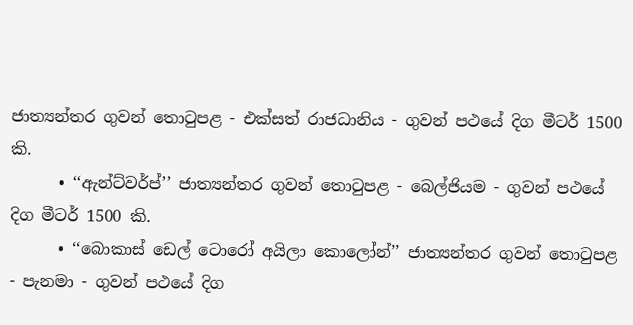ජාත්‍යන්තර ගුවන් තොටුපළ - එක්සත් රාජධානිය - ගුවන් පථයේ දිග මීටර් 1500 කි.
      • ‘‘ඇන්ට්වර්ප්’’ ජාත්‍යන්තර ගුවන් තොටුපළ - බෙල්ජියම - ගුවන් පථයේ දිග මීටර් 1500 කි.
      • ‘‘බොකාස් ඩෙල් ටොරෝ අයිලා කොලෝන්’’ ජාත්‍යන්තර ගුවන් තොටුපළ - පැනමා - ගුවන් පථයේ දිග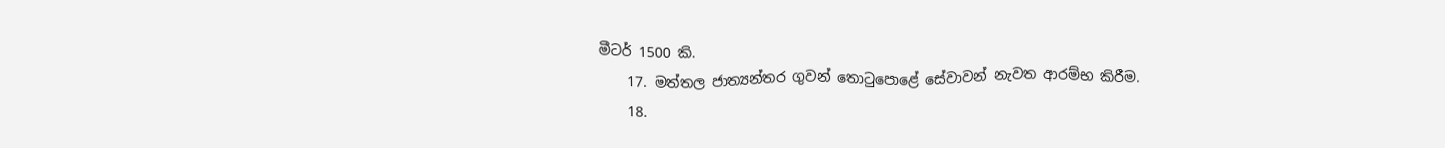මීටර් 1500 කි.
    17. මත්තල ජාත්‍යන්තර ගුවන් තොටුපොළේ සේවාවන් නැවත ආරම්භ කිරීම.
    18.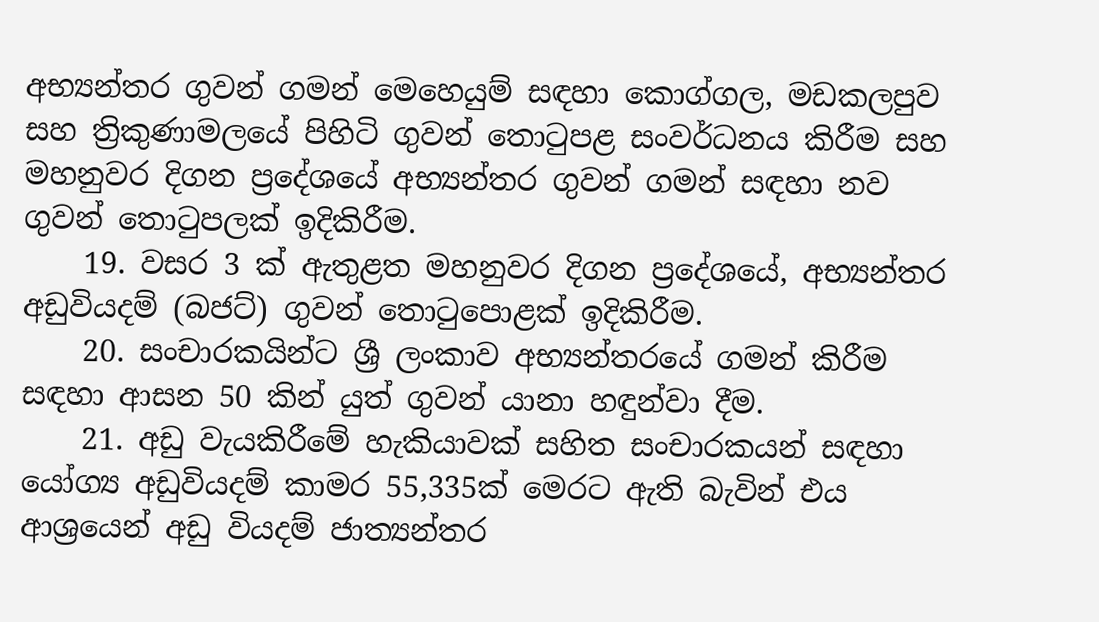අභ්‍යන්තර ගුවන් ගමන් මෙහෙයුම් සඳහා කොග්ගල, මඩකලපුව සහ ත්‍රිකුණාමලයේ පිහිටි ගුවන් තොටුපළ සංවර්ධනය කිරීම සහ මහනුවර දිගන ප්‍රදේශයේ අභ්‍යන්තර ගුවන් ගමන් සඳහා නව ගුවන් තොටුපලක් ඉදිකිරීම.
    19. වසර 3 ක් ඇතුළත මහනුවර දිගන ප්‍රදේශයේ, අභ්‍යන්තර අඩුවියදම් (බජට්) ගුවන් තොටුපොළක් ඉදිකිරීම.
    20. සංචාරකයින්ට ශ්‍රී ලංකාව අභ්‍යන්තරයේ ගමන් කිරීම සඳහා ආසන 50 කින් යුත් ගුවන් යානා හඳුන්වා දීම.
    21. අඩු වැයකිරීමේ හැකියාවක් සහිත සංචාරකයන් සඳහා යෝග්‍ය අඩුවියදම් කාමර 55,335ක් මෙරට ඇති බැවින් එය ආශ්‍රයෙන් අඩු වියදම් ජාත්‍යන්තර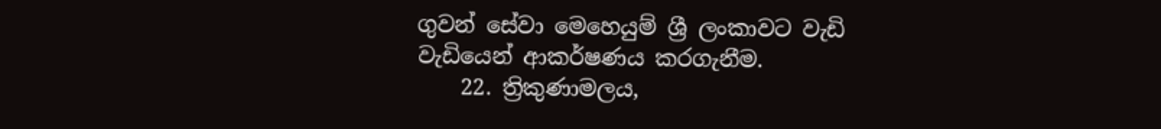ගුවන් සේවා මෙහෙයුම් ශ්‍රී ලංකාවට වැඩි වැඩියෙන් ආකර්ෂණය කරගැනීම.
    22. ත්‍රිකුණාමලය,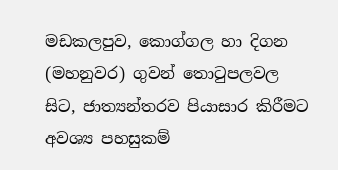මඩකලපුව, කොග්ගල හා දිගන (මහනුවර) ගුවන් තොටුපලවල සිට, ජාත්‍යන්තරව පියාසාර කිරීමට අවශ්‍ය පහසුකම්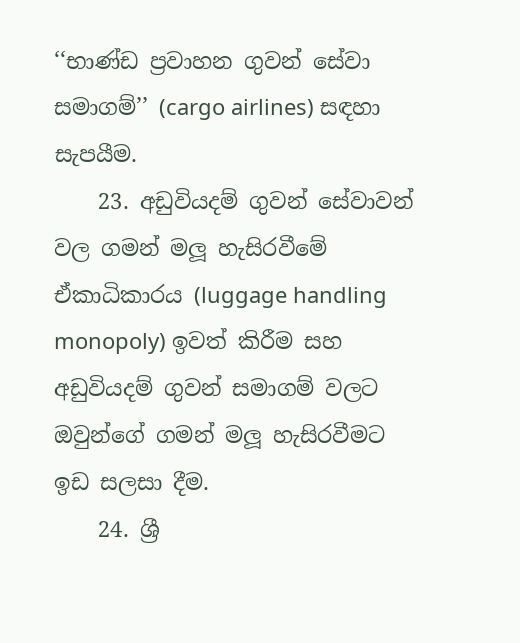‘‘භාණ්ඩ ප්‍රවාහන ගුවන් සේවා සමාගම්’’ (cargo airlines) සඳහා සැපයීම.
    23. අඩුවියදම් ගුවන් සේවාවන් වල ගමන් මලූ හැසිරවීමේ ඒකාධිකාරය (luggage handling monopoly) ඉවත් කිරීම සහ අඩුවියදම් ගුවන් සමාගම් වලට ඔවුන්ගේ ගමන් මලූ හැසිරවීමට ඉඩ සලසා දීම.
    24. ශ්‍රී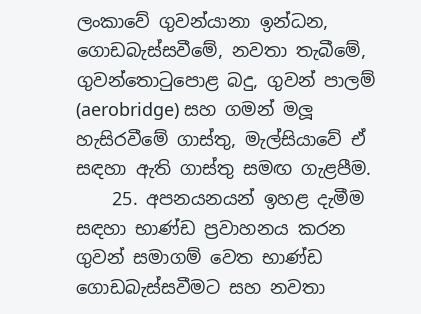ලංකාවේ ගුවන්යානා ඉන්ධන, ගොඩබැස්සවීමේ, නවතා තැබීමේ, ගුවන්තොටුපොළ බදු, ගුවන් පාලම් (aerobridge) සහ ගමන් මලූ හැසිරවීමේ ගාස්තු, මැල්සියාවේ ඒ සඳහා ඇති ගාස්තු සමඟ ගැළපීම.
    25. අපනයනයන් ඉහළ දැමීම සඳහා භාණ්ඩ ප්‍රවාහනය කරන ගුවන් සමාගම් වෙත භාණ්ඩ ගොඩබැස්සවීමට සහ නවතා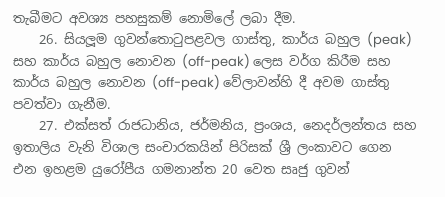තැබීමට අවශ්‍ය පහසුකම් නොමිලේ ලබා දීම.
    26. සියලූම ගුවන්තොටුපළවල ගාස්තු, කාර්ය බහුල (peak) සහ කාර්ය බහුල නොවන (off-peak) ලෙස වර්ග කිරීම සහ කාර්ය බහුල නොවන (off-peak) වේලාවන්හි දී අවම ගාස්තු පවත්වා ගැනීම.
    27. එක්සත් රාජධානිය, ජර්මනිය, ප්‍රංශය, නෙදර්ලන්තය සහ ඉතාලිය වැනි විශාල සංචාරකයින් පිරිසක් ශ්‍රී ලංකාවට ගෙන එන ඉහළම යුරෝපීය ගමනාන්ත 20 වෙත සෘජු ගුවන්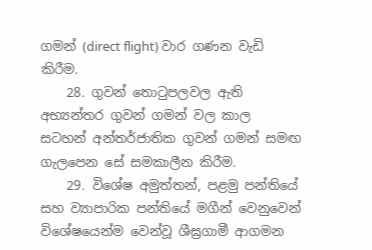ගමන් (direct flight) වාර ගණන වැඩි කිරීම.
    28. ගුවන් තොටුපලවල ඇති අභ්‍යන්තර ගුවන් ගමන් වල කාල සටහන් අන්තර්ජාතික ගුවන් ගමන් සමඟ ගැලපෙන සේ සමකාලීන කිරීම.
    29. විශේෂ අමුත්තන්, පළමු පන්තියේ සහ ව්‍යාපාරික පන්තියේ මගීන් වෙනුවෙන් විශේෂයෙන්ම වෙන්වූ ශීඝ්‍රගාමී ආගමන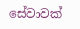සේවාවක්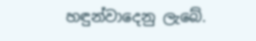හඳුන්වාදෙනු ලැබේ.